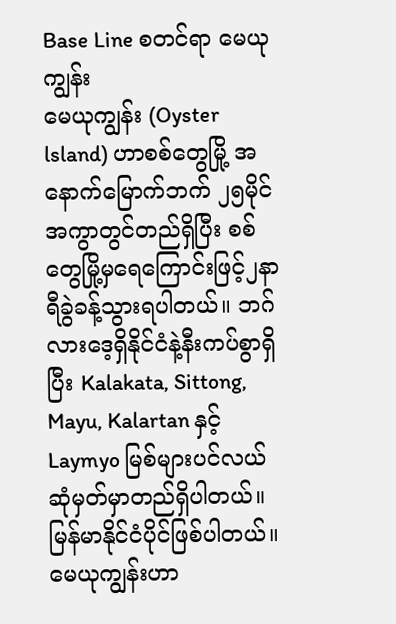Base Line စတင်ရာ မေယုကျွန်း
မေယုကျွန်း (Oyster lsland) ဟာစစ်တွေမြို့ အနောက်မြောက်ဘက် ၂၅မိုင်အကွာတွင်တည်ရှိပြီး စစ်တွေမြို့မှရေကြောင်းဖြင့်၂နာရီခွဲခန့်သွားရပါတယ်။ ဘဂ်လားဒေ့ရှိနိုင်ငံနဲ့နီးကပ်စွာရှိပြီး Kalakata, Sittong, Mayu, Kalartan နှင့် Laymyo မြစ်များပင်လယ်ဆုံမှတ်မှာတည်ရှိပါတယ်။ မြန်မာနိုင်ငံပိုင်ဖြစ်ပါတယ်။
မေယုကျွန်းဟာ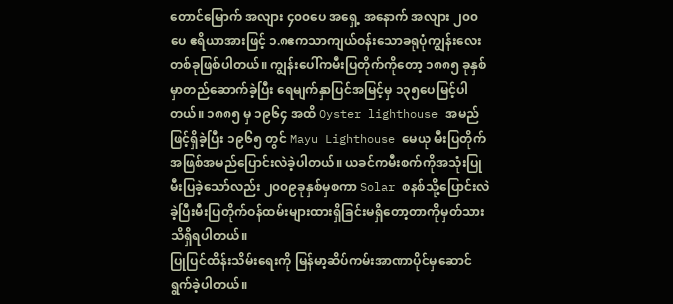တောင်မြောက် အလျား ၄၀၀ပေ အရှေ့ အနောက် အလျား ၂၀၀ပေ ဧရိယာအားဖြင့် ၁.၈ဧကသာကျယ်ဝန်းသောခရုပုံကျွန်းလေးတစ်ခုဖြစ်ပါတယ်။ ကျွန်းပေါ်ကမီးပြတိုက်ကိုတော့ ၁၈၈၅ ခုနှစ်မှာတည်ဆောက်ခဲ့ပြီး ရေမျက်နှာပြင်အမြင့်မှ ၁၃၅ပေမြင့်ပါတယ်။ ၁၈၈၅ မှ ၁၉၆၄ အထိ Oyster lighthouse အမည်ဖြင့်ရှိခဲ့ပြီး ၁၉၆၅ တွင် Mayu Lighthouse မေယု မီးပြတိုက်အဖြစ်အမည်ပြောင်းလဲခဲ့ပါတယ်။ ယခင်ကမီးစက်ကိုအသုံးပြုမီးပြခဲ့သော်လည်း ၂၀၀၉ခုနှစ်မှစကာ Solar စနစ်သို့ပြောင်းလဲခဲ့ပြီးမီးပြတိုက်ဝန်ထမ်းများထားရှိခြင်းမရှိတော့တာကိုမှတ်သားသိရှိရပါတယ်။
ပြုပြင်ထိန်းသိမ်းရေးကို မြန်မာ့ဆိပ်ကမ်းအာဏာပိုင်မှဆောင်ရွက်ခဲ့ပါတယ်။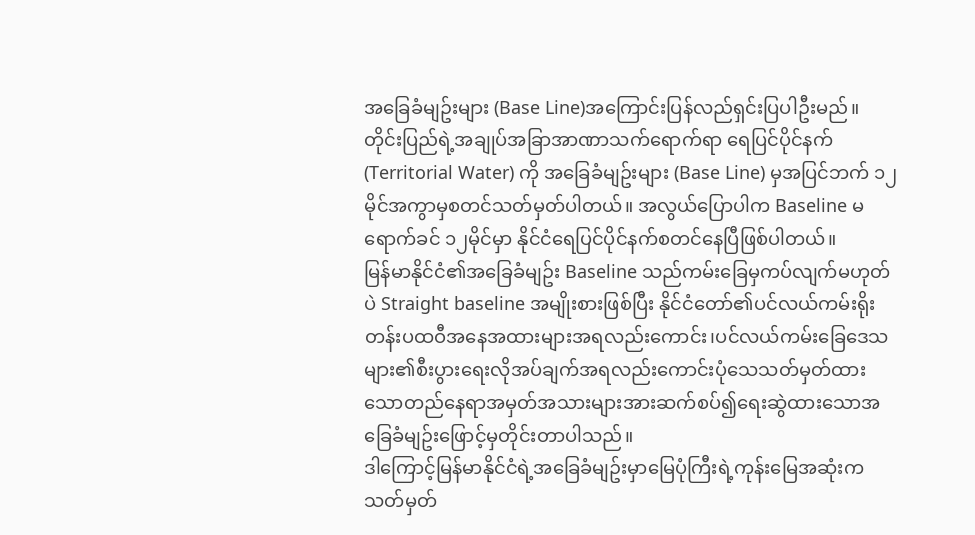အခြေခံမျဥ်းများ (Base Line)အကြောင်းပြန်လည်ရှင်းပြပါဦးမည်။
တိုင်းပြည်ရဲ့အချုပ်အခြာအာဏာသက်ရောက်ရာ ရေပြင်ပိုင်နက် (Territorial Water) ကို အခြေခံမျဥ်းများ (Base Line) မှအပြင်ဘက် ၁၂မိုင်အကွာမှစတင်သတ်မှတ်ပါတယ်။ အလွယ်ပြောပါက Baseline မရောက်ခင် ၁၂မိုင်မှာ နိုင်ငံရေပြင်ပိုင်နက်စတင်နေပြီဖြစ်ပါတယ်။
မြန်မာနိုင်ငံ၏အခြေခံမျဥ်း Baseline သည်ကမ်းခြေမှကပ်လျက်မဟုတ်ပဲ Straight baseline အမျိုးစားဖြစ်ပြီး နိုင်ငံတော်၏ပင်လယ်ကမ်းရိုးတန်းပထဝီအနေအထားများအရလည်းကောင်း၊ပင်လယ်ကမ်းခြေဒေသများ၏စီးပွားရေးလိုအပ်ချက်အရလည်းကောင်းပုံသေသတ်မှတ်ထားသောတည်နေရာအမှတ်အသားများအားဆက်စပ်၍ရေးဆွဲထားသောအခြေခံမျဥ်းဖြောင့်မှတိုင်းတာပါသည်။
ဒါကြောင့်မြန်မာနိုင်ငံရဲ့အခြေခံမျဥ်းမှာမြေပုံကြီးရဲ့ကုန်းမြေအဆုံးကသတ်မှတ်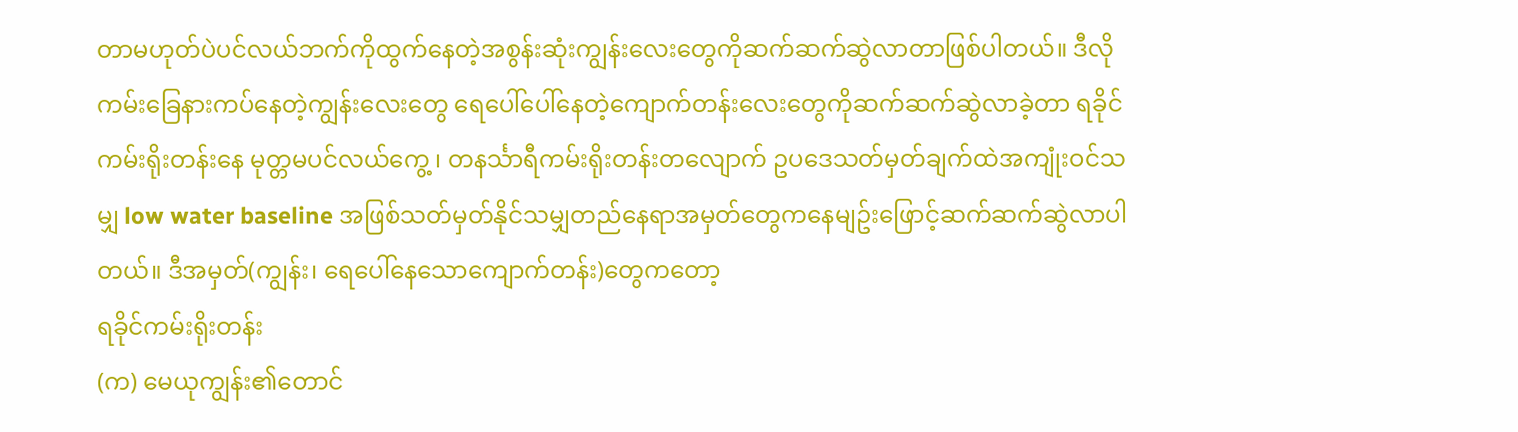တာမဟုတ်ပဲပင်လယ်ဘက်ကိုထွက်နေတဲ့အစွန်းဆုံးကျွန်းလေးတွေကိုဆက်ဆက်ဆွဲလာတာဖြစ်ပါတယ်။ ဒီလိုကမ်းခြေနားကပ်နေတဲ့ကျွန်းလေးတွေ ရေပေါ်ပေါ်နေတဲ့ကျောက်တန်းလေးတွေကိုဆက်ဆက်ဆွဲလာခဲ့တာ ရခိုင်ကမ်းရိုးတန်းနေ မုတ္တမပင်လယ်ကွေ့ ၊ တနင်္သာရီကမ်းရိုးတန်းတလျောက် ဥပဒေသတ်မှတ်ချက်ထဲအကျုံးဝင်သမျှ low water baseline အဖြစ်သတ်မှတ်နိုင်သမျှတည်နေရာအမှတ်တွေကနေမျဥ်းဖြောင့်ဆက်ဆက်ဆွဲလာပါတယ်။ ဒီအမှတ်(ကျွန်း၊ ရေပေါ်နေသောကျောက်တန်း)တွေကတော့
ရခိုင်ကမ်းရိုးတန်း
(က) မေယုကျွန်း၏တောင်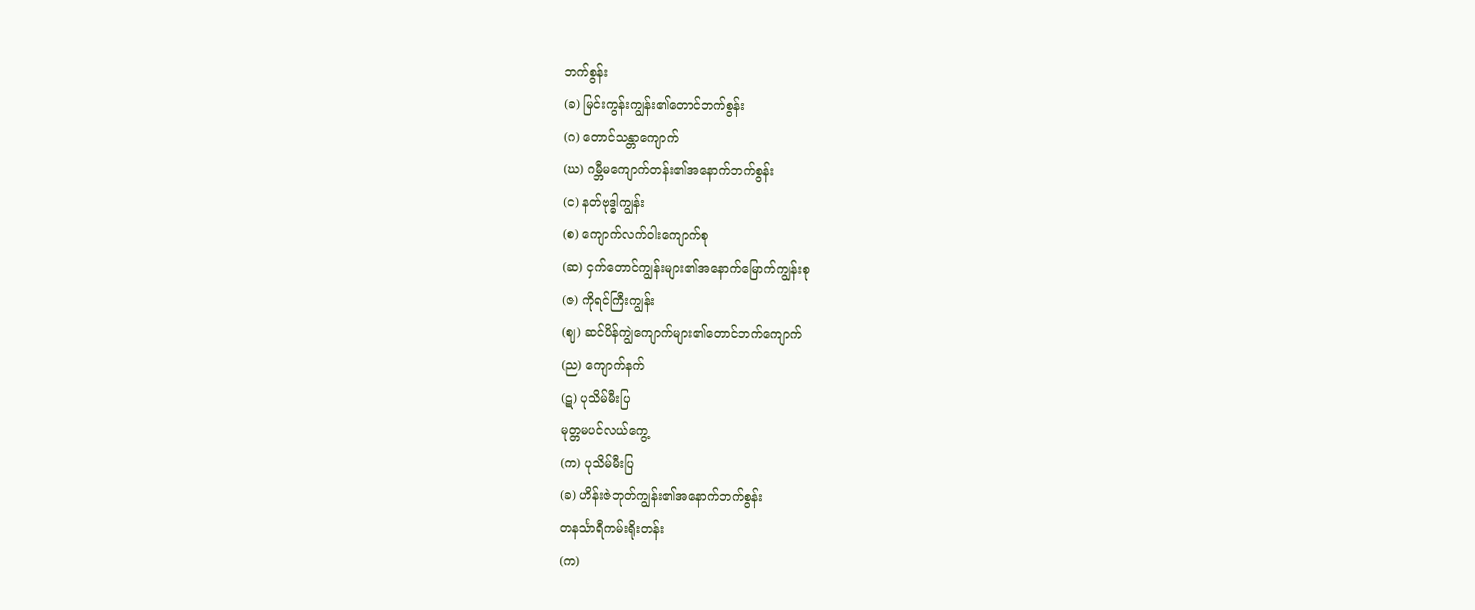ဘက်စွန်း
(ခ) မြင်းကွန်းကျွန်း၏တောင်ဘက်စွန်း
(ဂ) တောင်သန္တာကျောက်
(ဃ) ဂမ္ဘီမကျောက်တန်း၏အနောက်ဘက်စွန်း
(င) နတ်ဗုဒ္ဓါကျွန်း
(စ) ကျောက်လက်ဝါးကျောက်စု
(ဆ) ငှက်တောင်ကျွန်းများ၏အနောက်မြောက်ကျွန်းစု
(ဇ) ကိုရင်ကြီးကျွန်း
(ဈ) ဆင်ပိန်ကျွဲကျောက်များ၏တောင်ဘက်ကျောက်
(ည) ကျောက်နက်
(ဋ) ပုသိမ်မီးပြ
မုတ္တမပင်လယ်ကွေ့
(က) ပုသိမ်မီးပြ
(ခ) ဟိန်းဇဲဘုတ်ကျွန်း၏အနောက်ဘက်စွန်း
တနင်္သာရီကမ်းရိုးတန်း
(က)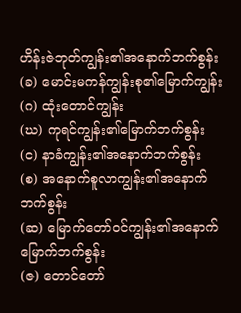ဟိန်းဇဲဘုတ်ကျွန်း၏အနောက်ဘက်စွန်း
(ခ) မောင်းမကန်ကျွန်းစု၏မြောက်ကျွန်း
(ဂ) ထုံးတောင်ကျွန်း
(ဃ) ကုရင်ကျွန်း၏မြောက်ဘက်စွန်း
(င) နာခံကျွန်း၏အနောက်ဘက်စွန်း
(စ) အနောက်စူလာကျွန်း၏အနောက်ဘက်စွန်း
(ဆ) မြောက်တော်ဝင်ကျွန်း၏အနောက်မြောက်ဘက်စွန်း
(ဇ) တောင်တော်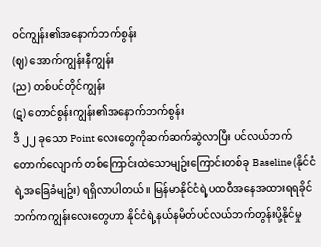ဝင်ကျွန်း၏အနောက်ဘက်စွန်း
(ဈ) အောက်ကျွန်းနီကျွန်း
(ည) တစ်ပင်တိုင်ကျွန်း
(ဋ) တောင်စွန်းကျွန်း၏အနောက်ဘက်စွန်း
ဒီ ၂၂ ခုသော Point လေးတွေကိုဆက်ဆက်ဆွဲလာပြီး ပင်လယ်ဘက်တောက်လျောက် တစ်ကြောင်းထဲသောမျဥ်းကြောင်းတစ်ခု Baseline (နိုင်ငံရဲ့အခြေခံမျဥ်း) ရရှိလာပါတယ်။ မြန်မာနိုင်ငံရဲ့ပထဝီအနေအထားရရခိုင်ဘက်ကကျွန်းလေးတွေဟာ နိုင်ငံရဲ့နယ်နမိတ်ပင်လယ်ဘက်တွန်းပို့နိုင်မှု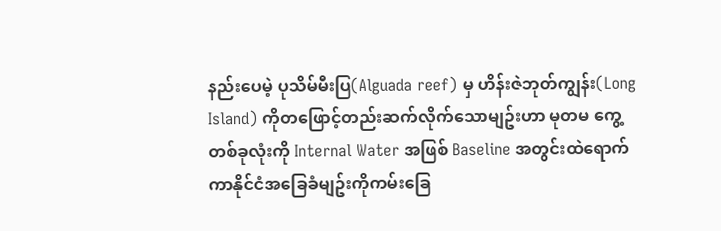နည်းပေမဲ့ ပုသိမ်မီးပြ(Alguada reef) မှ ဟိန်းဇဲဘုတ်ကျွန်း(Long Island) ကိုတဖြောင့်တည်းဆက်လိုက်သောမျဥ်းဟာ မုတမ ကွေ့တစ်ခုလုံးကို Internal Water အဖြစ် Baseline အတွင်းထဲရောက်ကာနိုင်ငံအခြေခံမျဥ်းကိုကမ်းခြေ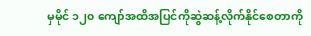မှမိုင် ၁၂၀ ကျော်အထိအပြင်ကိုဆွဲဆန့်လိုက်နိုင်စေတာကို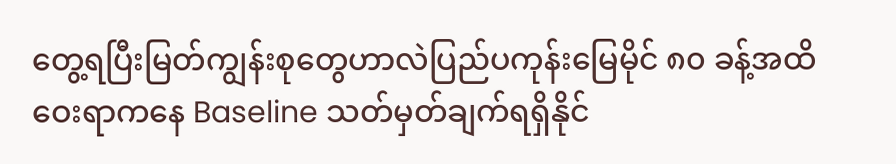တွေ့ရပြီးမြတ်ကျွန်းစုတွေဟာလဲပြည်ပကုန်းမြေမိုင် ၈၀ ခန့်အထိဝေးရာကနေ Baseline သတ်မှတ်ချက်ရရှိနိုင်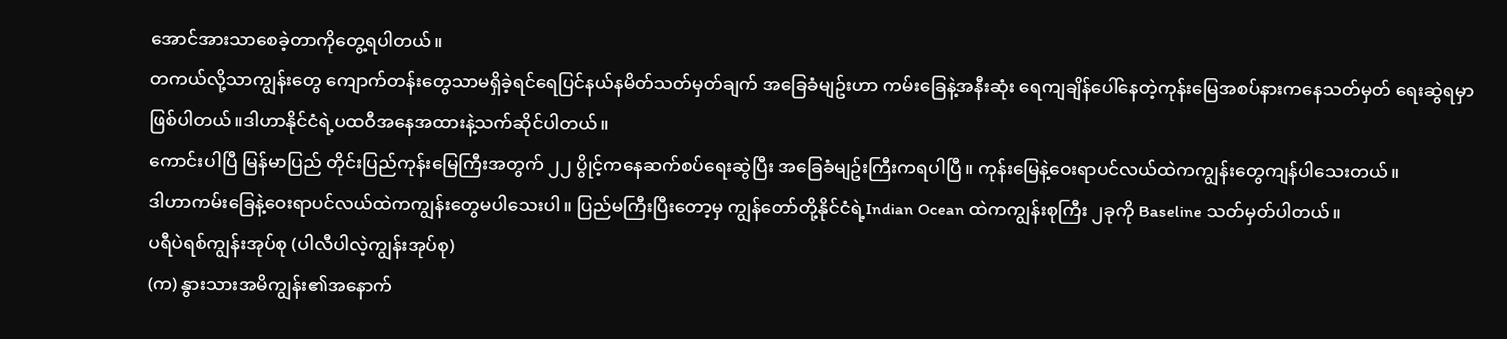အောင်အားသာစေခဲ့တာကိုတွေ့ရပါတယ်။
တကယ်လို့သာကျွန်းတွေ ကျောက်တန်းတွေသာမရှိခဲ့ရင်ရေပြင်နယ်နမိတ်သတ်မှတ်ချက် အခြေခံမျဥ်းဟာ ကမ်းခြေနဲ့အနီးဆုံး ရေကျချိန်ပေါ်နေတဲ့ကုန်းမြေအစပ်နားကနေသတ်မှတ် ရေးဆွဲရမှာဖြစ်ပါတယ်။ဒါဟာနိုင်ငံရဲ့ပထဝီအနေအထားနဲ့သက်ဆိုင်ပါတယ်။
ကောင်းပါပြီ မြန်မာပြည် တိုင်းပြည်ကုန်းမြေကြီးအတွက် ၂၂ ပွိုင့်ကနေဆက်စပ်ရေးဆွဲပြီး အခြေခံမျဥ်းကြီးကရပါပြီ။ ကုန်းမြေနဲ့ဝေးရာပင်လယ်ထဲကကျွန်းတွေကျန်ပါသေးတယ်။
ဒါဟာကမ်းခြေနဲ့ဝေးရာပင်လယ်ထဲကကျွန်းတွေမပါသေးပါ။ ပြည်မကြီးပြီးတော့မှ ကျွန်တော်တို့နိုင်ငံရဲ့Indian Ocean ထဲကကျွန်းစုကြီး ၂ခုကို Baseline သတ်မှတ်ပါတယ်။
ပရီပဲရစ်ကျွန်းအုပ်စု (ပါလီပါလဲ့ကျွန်းအုပ်စု)
(က) နွားသားအမိကျွန်း၏အနောက်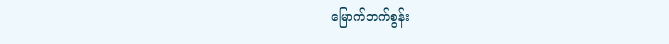မြောက်ဘက်စွန်း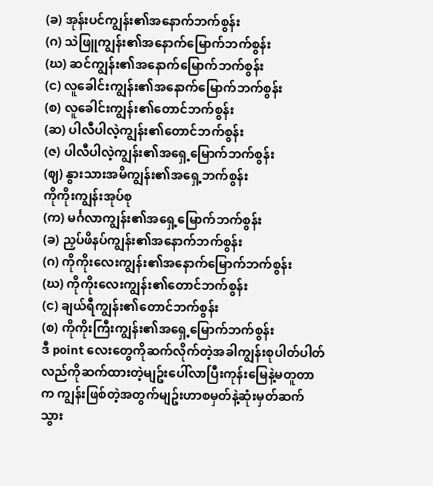(ခ) အုန်းပင်ကျွန်း၏အနောက်ဘက်စွန်း
(ဂ) သဲဖြူကျွန်း၏အနောက်မြောက်ဘက်စွန်း
(ဃ) ဆင်ကျွန်း၏အနောက်မြောက်ဘက်စွန်း
(င) လူခေါင်းကျွန်း၏အနောက်မြောက်ဘက်စွန်း
(စ) လူခေါင်းကျွန်း၏တောင်ဘက်စွန်း
(ဆ) ပါလီပါလဲ့ကျွန်း၏တောင်ဘက်စွန်း
(ဇ) ပါလီပါလဲ့ကျွန်း၏အရှေ့မြောက်ဘက်စွန်း
(ဈ) နွားသားအမိကျွန်း၏အရှေ့ဘက်စွန်း
ကိုကိုးကျွန်းအုပ်စု
(က) မင်္ဂလာကျွန်း၏အရှေ့မြောက်ဘက်စွန်း
(ခ) ညှပ်ဖိနပ်ကျွန်း၏အနောက်ဘက်စွန်း
(ဂ) ကိုကိုးလေးကျွန်း၏အနောက်မြောက်ဘက်စွန်း
(ဃ) ကိုကိုးလေးကျွန်း၏တောင်ဘက်စွန်း
(င) ချယ်ရီကျွန်း၏တောင်ဘက်စွန်း
(စ) ကိုကိုးကြီးကျွန်း၏အရှေ့မြောက်ဘက်စွန်း
ဒီ point လေးတွေကိုဆက်လိုက်တဲ့အခါကျွန်းစုပါတ်ပါတ်လည်ကိုဆက်ထားတဲ့မျဥ်းပေါ်လာပြီးကုန်းမြေနဲ့မတူတာက ကျွန်းဖြစ်တဲ့အတွက်မျဥ်းဟာစမှတ်နဲ့ဆုံးမှတ်ဆက်သွား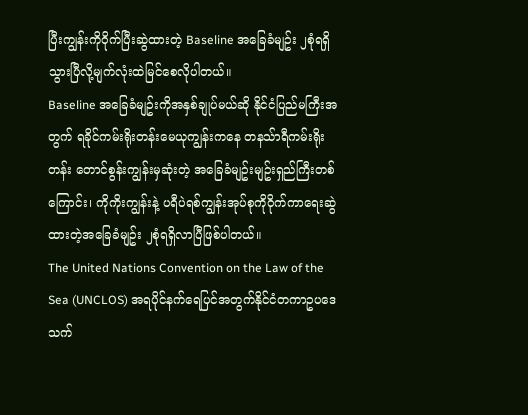ပြီးကျွန်းကိုဝိုက်ပြီးဆွဲထားတဲ့ Baseline အခြေခံမျဥ်း ၂စုံရရှိသွားပြီလို့မျက်လုံးထဲမြင်စေလိုပါတယ်။
Baseline အခြေခံမျဥ်းကိုအနှစ်ချုပ်မယ်ဆို နိုင်ငံပြည်မကြီးအတွက် ရခိုင်ကမ်းရိုးတန်းမေယုကျွန်းကနေ တနသ်ာရီကမ်းရိုးတန်း တောင်စွန်းကျွန်းမှဆုံးတဲ့ အခြေခံမျဥ်းမျဥ်းရှည်ကြီးတစ်ကြောင်း၊ ကိုကိုးကျွန်းနဲ့ ပရီပဲရစ်ကျွန်းအုပ်စုကိုဝိုက်ကာရေးဆွဲထားတဲ့အခြေခံမျဥ်း ၂စုံရရှိလာပြီဖြစ်ပါတယ်။
The United Nations Convention on the Law of the Sea (UNCLOS) အရပိုင်နက်ရေပြင်အတွက်နိုင်ငံတကာဥပဒေသက်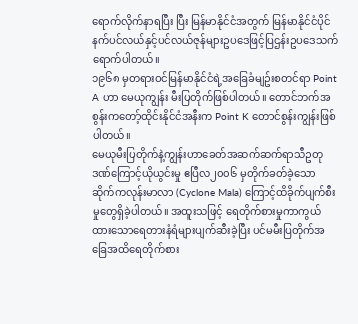ရောက်လိုက်နာရပြီး ပြီး မြန်မာနိုင်ငံအတွက် မြန်မာနိုင်ငံပိုင်နက်ပင်လယ်နှင့်ပင်လယ်ဇုန်များဥပဒေဖြင့်ပြဌန်းဥပဒေသက်ရောက်ပါတယ်။
၁၉၆၈ မှတရားဝင်မြန်မာနိုင်ငံရဲ့အခြေခံမျဥ်းစတင်ရာ Point A ဟာ မေယုကျွန်း မီးပြတိုက်ဖြစ်ပါတယ်။ တောင်ဘက်အစွန်းကတော့်ထိုင်းနိုင်ငံအနီးက Point K တောင်စွန်းကျွန်းဖြစ်ပါတယ်။
မေယုမီးပြတိုက်နဲ့ကျွန်းဟာခေတ်အဆက်ဆက်ရာသီဥတုဒဏ်ကြောင့်ယိုယွင်းမှု ဧပြီလ၂၀၀၆ မှတိုက်ခတ်ခဲ့သော ဆိုက်ကလုန်းမာလာ (Cyclone Mala) ကြောင့်ထိခိုက်ပျက်စီးမှုတွေရှိခဲ့ပါတယ်။ အထူးသဖြင့် ရေတိုက်စားမှုကာကွယ်ထားသောရေတားနံရံများပျက်ဆီးခဲ့ပြီး ပင်မမီးပြတိုက်အခြေအထိရေတိုက်စား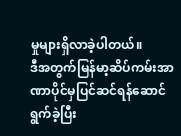မှုများရှိလာခဲ့ပါတယ်။
ဒီအတွက်မြန်မာ့ဆိပ်ကမ်းအာဏာပိုင်မှပြင်ဆင်ရန်ဆောင်ရွက်ခဲ့ပြီး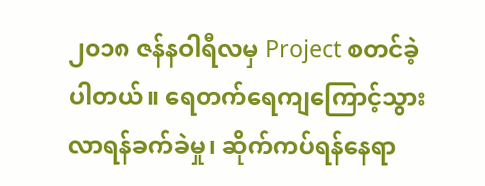၂၀၁၈ ဇန်နဝါရီလမှ Project စတင်ခဲ့ပါတယ်။ ရေတက်ရေကျကြောင့်သွားလာရန်ခက်ခဲမှု၊ ဆိုက်ကပ်ရန်နေရာ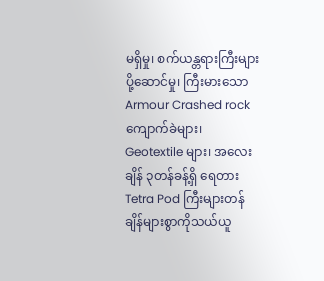မရှိမှု၊ စက်ယန္တရားကြီးများပို့ဆောင်မှု၊ ကြီးမားသော Armour Crashed rock ကျောက်ခဲများ၊ Geotextile များ၊ အလေးချိန် ၃တန်ခန့်ရှိ ရေတားTetra Pod ကြီးများတန်ချိန်များစွာကိုသယ်ယူ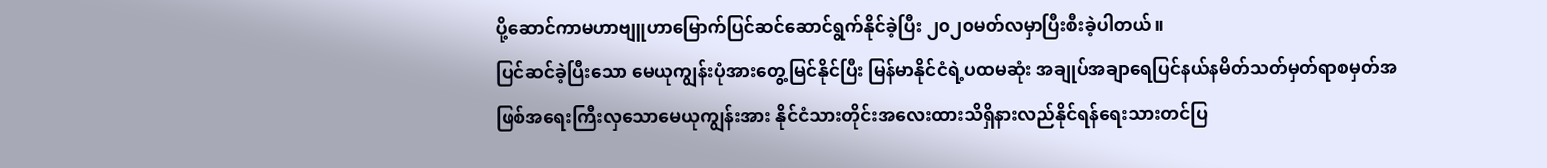ပို့ဆောင်ကာမဟာဗျူဟာမြောက်ပြင်ဆင်ဆောင်ရွက်နိုင်ခဲ့ပြီး ၂၀၂၀မတ်လမှာပြီးစီးခဲ့ပါတယ်။
ပြင်ဆင်ခဲ့ပြီးသော မေယုကျွန်းပုံအားတွေ့မြင်နိုင်ပြီး မြန်မာနိုင်ငံရဲ့ပထမဆုံး အချုပ်အချာရေပြင်နယ်နမိတ်သတ်မှတ်ရာစမှတ်အဖြစ်အရေးကြီးလှသောမေယုကျွန်းအား နိုင်ငံသားတိုင်းအလေးထားသိရှိနားလည်နိုင်ရန်ရေးသားတင်ပြ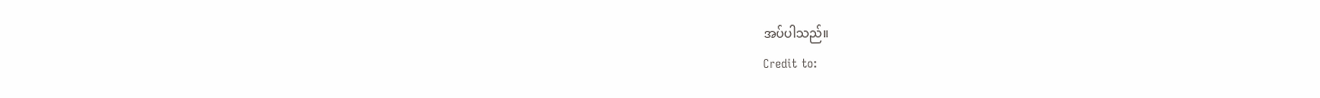အပ်ပါသည်။
Credit to: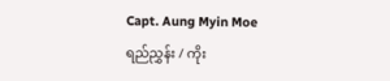Capt. Aung Myin Moe
ရည်ညွှန်း / ကိုး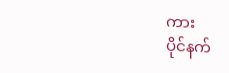ကား
ပိုင်နက်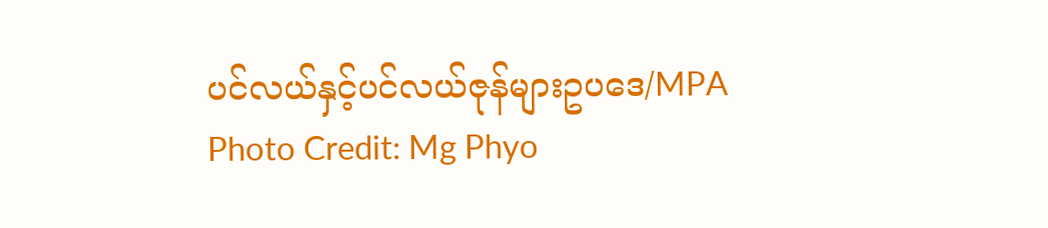ပင်လယ်နှင့်ပင်လယ်ဇုန်များဥပဒေ/MPA
Photo Credit: Mg Phyo